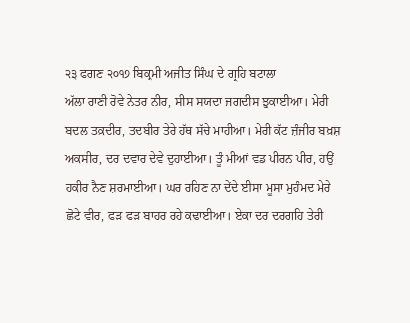੨੩ ਫਗਣ ੨੦੧੭ ਬਿਕ੍ਰਮੀ ਅਜੀਤ ਸਿੰਘ ਦੇ ਗ੍ਰਹਿ ਬਟਾਲਾ
ਅੱਲਾ ਰਾਣੀ ਰੋਵੇ ਨੇਤਰ ਨੀਰ, ਸੀਸ ਸਯਦਾ ਜਗਦੀਸ ਝੁਕਾਈਆ। ਮੇਰੀ ਬਦਲ ਤਕ਼ਦੀਰ, ਤਦਬੀਰ ਤੇਰੇ ਹੱਥ ਸੱਚੇ ਮਾਹੀਆ। ਮੇਰੀ ਕੱਟ ਜ਼ੰਜੀਰ ਬਖ਼ਸ਼ ਅਕਸੀਰ, ਦਰ ਦਵਾਰ ਦੇਵੇ ਦੁਹਾਈਆ। ਤੂੰ ਮੀਆਂ ਵਡ ਪੀਰਨ ਪੀਰ, ਹਉਂ ਹਕੀਰ ਨੈਣ ਸ਼ਰਮਾਈਆ। ਘਰ ਰਹਿਣ ਨਾ ਦੇਂਦੇ ਈਸਾ ਮੂਸਾ ਮੁਹੰਮਦ ਮੇਰੇ ਛੋਟੇ ਵੀਰ, ਫੜ ਫੜ ਬਾਹਰ ਰਹੇ ਕਢਾਈਆ। ਏਕਾ ਦਰ ਦਰਗਹਿ ਤੇਰੀ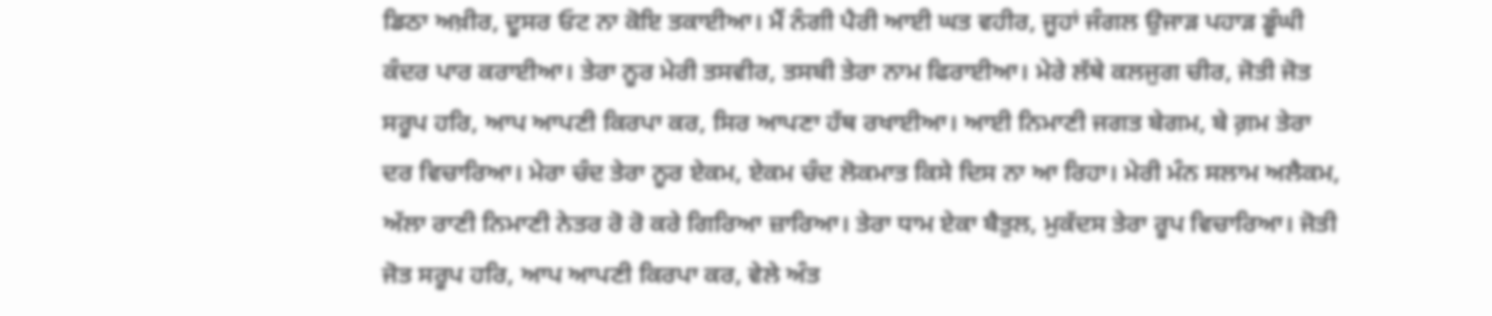ਡਿਠਾ ਅਖ਼ੀਰ, ਦੂਸਰ ਓਟ ਨਾ ਕੋਇ ਤਕਾਈਆ। ਮੈਂ ਨੰਗੀ ਪੈਰੀ ਆਈ ਘਤ ਵਹੀਰ, ਜੂਹਾਂ ਜੰਗਲ ਉਜਾੜ ਪਹਾੜ ਡੂੰਘੀ ਕੰਦਰ ਪਾਰ ਕਰਾਈਆ। ਤੇਰਾ ਨੂਰ ਮੇਰੀ ਤਸਵੀਰ, ਤਸਬੀ ਤੇਰਾ ਨਾਮ ਫਿਰਾਈਆ। ਮੇਰੇ ਲੱਥੇ ਕਲਜੁਗ ਚੀਰ, ਜੋਤੀ ਜੋਤ ਸਰੂਪ ਹਰਿ, ਆਪ ਆਪਣੀ ਕਿਰਪਾ ਕਰ, ਸਿਰ ਆਪਣਾ ਹੱਥ ਰਖਾਈਆ। ਆਈ ਨਿਮਾਣੀ ਜਗਤ ਬੇਗਮ, ਬੇ ਗ਼ਮ ਤੇਰਾ ਦਰ ਵਿਚਾਰਿਆ। ਮੇਰਾ ਚੰਦ ਤੇਰਾ ਨੂਰ ਏਕਮ, ਏਕਮ ਚੰਦ ਲੋਕਮਾਤ ਕਿਸੇ ਦਿਸ ਨਾ ਆ ਰਿਹਾ। ਮੇਰੀ ਮੰਨ ਸਲਾਮ ਅਲੈਕਮ, ਅੱਲਾ ਰਾਣੀ ਨਿਮਾਣੀ ਨੇਤਰ ਰੋ ਰੋ ਕਰੇ ਗਿਰਿਆ ਜ਼ਾਰਿਆ। ਤੇਰਾ ਧਾਮ ਏਕਾ ਬੈਤੁਲ, ਮੁਕੱਦਸ ਤੇਰਾ ਰੂਪ ਵਿਚਾਰਿਆ। ਜੋਤੀ ਜੋਤ ਸਰੂਪ ਹਰਿ, ਆਪ ਆਪਣੀ ਕਿਰਪਾ ਕਰ, ਵੇਲੇ ਅੰਤ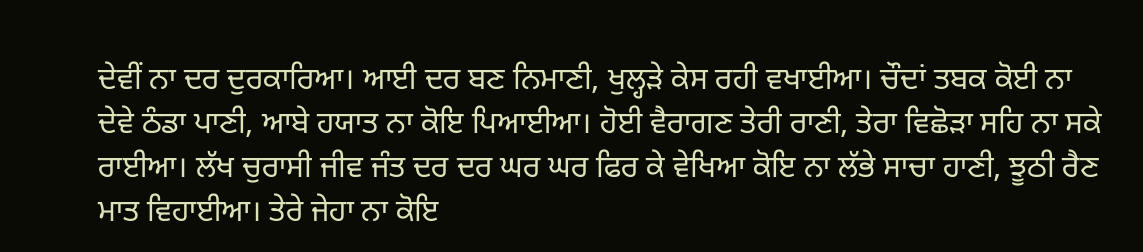ਦੇਵੀਂ ਨਾ ਦਰ ਦੁਰਕਾਰਿਆ। ਆਈ ਦਰ ਬਣ ਨਿਮਾਣੀ, ਖੁਲ੍ਹੜੇ ਕੇਸ ਰਹੀ ਵਖਾਈਆ। ਚੌਦਾਂ ਤਬਕ ਕੋਈ ਨਾ ਦੇਵੇ ਠੰਡਾ ਪਾਣੀ, ਆਬੇ ਹਯਾਤ ਨਾ ਕੋਇ ਪਿਆਈਆ। ਹੋਈ ਵੈਰਾਗਣ ਤੇਰੀ ਰਾਣੀ, ਤੇਰਾ ਵਿਛੋੜਾ ਸਹਿ ਨਾ ਸਕੇ ਰਾਈਆ। ਲੱਖ ਚੁਰਾਸੀ ਜੀਵ ਜੰਤ ਦਰ ਦਰ ਘਰ ਘਰ ਫਿਰ ਕੇ ਵੇਖਿਆ ਕੋਇ ਨਾ ਲੱਭੇ ਸਾਚਾ ਹਾਣੀ, ਝੂਠੀ ਰੈਣ ਮਾਤ ਵਿਹਾਈਆ। ਤੇਰੇ ਜੇਹਾ ਨਾ ਕੋਇ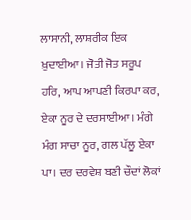ਲਾਸਾਨੀ, ਲਾਸ਼ਰੀਕ ਇਕ ਖ਼ੁਦਾਈਆ। ਜੋਤੀ ਜੋਤ ਸਰੂਪ ਹਰਿ, ਆਪ ਆਪਣੀ ਕਿਰਪਾ ਕਰ, ਏਕਾ ਨੂਰ ਦੇ ਦਰਸਾਈਆ। ਮੰਗੇ ਮੰਗ ਸਾਚਾ ਨੂਰ, ਗਲ ਪੱਲੂ ਏਕਾ ਪਾ। ਦਰ ਦਰਵੇਸ਼ ਬਣੀ ਚੌਦਾਂ ਲੋਕਾਂ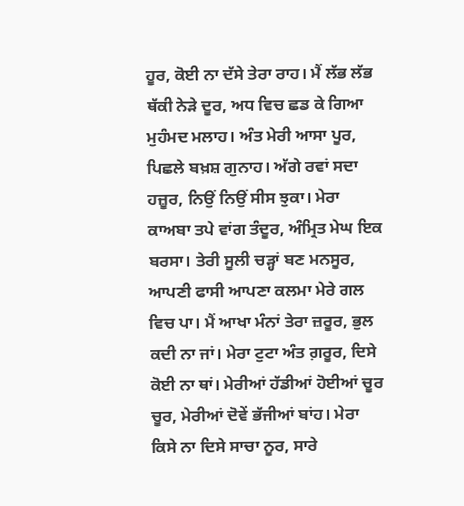ਹੂਰ, ਕੋਈ ਨਾ ਦੱਸੇ ਤੇਰਾ ਰਾਹ। ਮੈਂ ਲੱਭ ਲੱਭ ਥੱਕੀ ਨੇੜੇ ਦੂਰ, ਅਧ ਵਿਚ ਛਡ ਕੇ ਗਿਆ ਮੁਹੰਮਦ ਮਲਾਹ। ਅੰਤ ਮੇਰੀ ਆਸਾ ਪੂਰ, ਪਿਛਲੇ ਬਖ਼ਸ਼ ਗੁਨਾਹ। ਅੱਗੇ ਰਵਾਂ ਸਦਾ ਹਜ਼ੂਰ, ਨਿਉਂ ਨਿਉਂ ਸੀਸ ਝੁਕਾ। ਮੇਰਾ ਕਾਅਬਾ ਤਪੇ ਵਾਂਗ ਤੰਦੂਰ, ਅੰਮ੍ਰਿਤ ਮੇਘ ਇਕ ਬਰਸਾ। ਤੇਰੀ ਸੂਲੀ ਚੜ੍ਹਾਂ ਬਣ ਮਨਸੂਰ, ਆਪਣੀ ਫਾਸੀ ਆਪਣਾ ਕਲਮਾ ਮੇਰੇ ਗਲ ਵਿਚ ਪਾ। ਮੈਂ ਆਖਾ ਮੰਨਾਂ ਤੇਰਾ ਜ਼ਰੂਰ, ਭੁਲ ਕਦੀ ਨਾ ਜਾਂ। ਮੇਰਾ ਟੁਟਾ ਅੰਤ ਗ਼ਰੂਰ, ਦਿਸੇ ਕੋਈ ਨਾ ਥਾਂ। ਮੇਰੀਆਂ ਹੱਡੀਆਂ ਹੋਈਆਂ ਚੂਰ ਚੂਰ, ਮੇਰੀਆਂ ਦੋਵੇਂ ਭੱਜੀਆਂ ਬਾਂਹ। ਮੇਰਾ ਕਿਸੇ ਨਾ ਦਿਸੇ ਸਾਚਾ ਨੂਰ, ਸਾਰੇ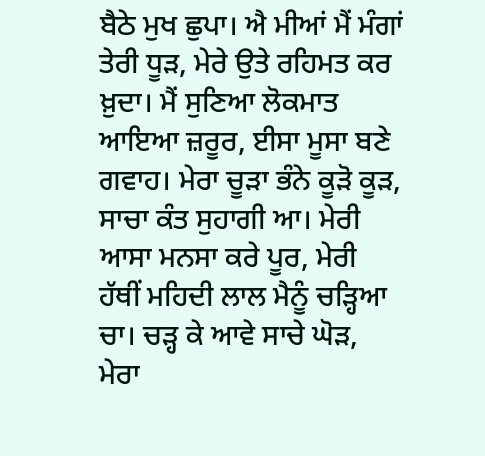ਬੈਠੇ ਮੁਖ ਛੁਪਾ। ਐ ਮੀਆਂ ਮੈਂ ਮੰਗਾਂ ਤੇਰੀ ਧੂੜ, ਮੇਰੇ ਉਤੇ ਰਹਿਮਤ ਕਰ ਖ਼ੁਦਾ। ਮੈਂ ਸੁਣਿਆ ਲੋਕਮਾਤ ਆਇਆ ਜ਼ਰੂਰ, ਈਸਾ ਮੂਸਾ ਬਣੇ ਗਵਾਹ। ਮੇਰਾ ਚੂੜਾ ਭੰਨੇ ਕੂੜੋ ਕੂੜ, ਸਾਚਾ ਕੰਤ ਸੁਹਾਗੀ ਆ। ਮੇਰੀ ਆਸਾ ਮਨਸਾ ਕਰੇ ਪੂਰ, ਮੇਰੀ ਹੱਥੀਂ ਮਹਿਦੀ ਲਾਲ ਮੈਨੂੰ ਚੜ੍ਹਿਆ ਚਾ। ਚੜ੍ਹ ਕੇ ਆਵੇ ਸਾਚੇ ਘੋੜ, ਮੇਰਾ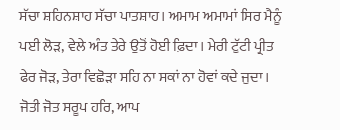ਸੱਚਾ ਸ਼ਹਿਨਸ਼ਾਹ ਸੱਚਾ ਪਾਤਸ਼ਾਹ। ਅਮਾਮ ਅਮਾਮਾਂ ਸਿਰ ਮੈਨੂੰ ਪਈ ਲੋੜ, ਵੇਲੇ ਅੰਤ ਤੇਰੇ ਉਤੋਂ ਹੋਈ ਫ਼ਿਦਾ। ਮੇਰੀ ਟੁੱਟੀ ਪ੍ਰੀਤ ਫੇਰ ਜੋੜ, ਤੇਰਾ ਵਿਛੋੜਾ ਸਹਿ ਨਾ ਸਕਾਂ ਨਾ ਹੋਵਾਂ ਕਦੇ ਜੁਦਾ। ਜੋਤੀ ਜੋਤ ਸਰੂਪ ਹਰਿ, ਆਪ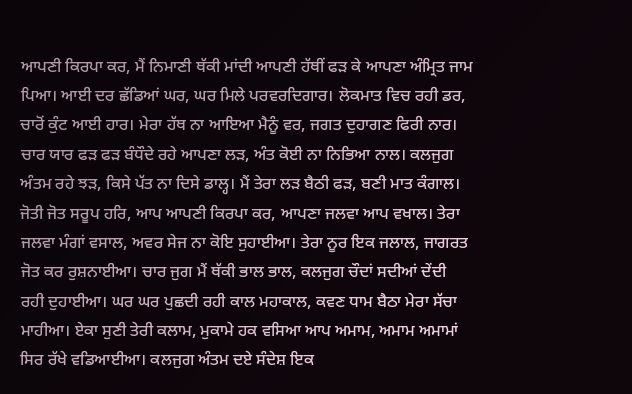ਆਪਣੀ ਕਿਰਪਾ ਕਰ, ਮੈਂ ਨਿਮਾਣੀ ਥੱਕੀ ਮਾਂਦੀ ਆਪਣੀ ਹੱਥੀਂ ਫੜ ਕੇ ਆਪਣਾ ਅੰਮ੍ਰਿਤ ਜਾਮ ਪਿਆ। ਆਈ ਦਰ ਛੱਡਿਆਂ ਘਰ, ਘਰ ਮਿਲੇ ਪਰਵਰਦਿਗਾਰ। ਲੋਕਮਾਤ ਵਿਚ ਰਹੀ ਡਰ, ਚਾਰੋਂ ਕੁੰਟ ਆਈ ਹਾਰ। ਮੇਰਾ ਹੱਥ ਨਾ ਆਇਆ ਮੈਨੂੰ ਵਰ, ਜਗਤ ਦੁਹਾਗਣ ਫਿਰੀ ਨਾਰ। ਚਾਰ ਯਾਰ ਫੜ ਫੜ ਬੰਧੌਦੇ ਰਹੇ ਆਪਣਾ ਲੜ, ਅੰਤ ਕੋਈ ਨਾ ਨਿਭਿਆ ਨਾਲ। ਕਲਜੁਗ ਅੰਤਮ ਰਹੇ ਝੜ, ਕਿਸੇ ਪੱਤ ਨਾ ਦਿਸੇ ਡਾਲ੍ਹ। ਮੈਂ ਤੇਰਾ ਲੜ ਬੈਠੀ ਫੜ, ਬਣੀ ਮਾਤ ਕੰਗਾਲ। ਜੋਤੀ ਜੋਤ ਸਰੂਪ ਹਰਿ, ਆਪ ਆਪਣੀ ਕਿਰਪਾ ਕਰ, ਆਪਣਾ ਜਲਵਾ ਆਪ ਵਖਾਲ। ਤੇਰਾ ਜਲਵਾ ਮੰਗਾਂ ਵਸਾਲ, ਅਵਰ ਸੇਜ ਨਾ ਕੋਇ ਸੁਹਾਈਆ। ਤੇਰਾ ਨੂਰ ਇਕ ਜਲਾਲ, ਜਾਗਰਤ ਜੋਤ ਕਰ ਰੁਸ਼ਨਾਈਆ। ਚਾਰ ਜੁਗ ਮੈਂ ਥੱਕੀ ਭਾਲ ਭਾਲ, ਕਲਜੁਗ ਚੌਦਾਂ ਸਦੀਆਂ ਦੇਂਦੀ ਰਹੀ ਦੁਹਾਈਆ। ਘਰ ਘਰ ਪੁਛਦੀ ਰਹੀ ਕਾਲ ਮਹਾਕਾਲ, ਕਵਣ ਧਾਮ ਬੈਠਾ ਮੇਰਾ ਸੱਚਾ ਮਾਹੀਆ। ਏਕਾ ਸੁਣੀ ਤੇਰੀ ਕਲਾਮ, ਮੁਕਾਮੇ ਹਕ ਵਸਿਆ ਆਪ ਅਮਾਮ, ਅਮਾਮ ਅਮਾਮਾਂ ਸਿਰ ਰੱਖੇ ਵਡਿਆਈਆ। ਕਲਜੁਗ ਅੰਤਮ ਦਏ ਸੰਦੇਸ਼ ਇਕ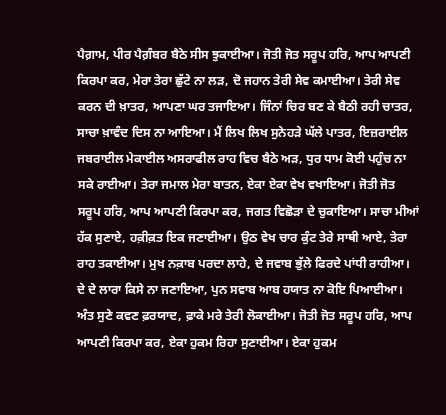ਪੈਗ਼ਾਮ, ਪੀਰ ਪੈਗ਼ੰਬਰ ਬੈਠੇ ਸੀਸ ਝੁਕਾਈਆ। ਜੋਤੀ ਜੋਤ ਸਰੂਪ ਹਰਿ, ਆਪ ਆਪਣੀ ਕਿਰਪਾ ਕਰ, ਮੇਰਾ ਤੇਰਾ ਛੁੱਟੇ ਨਾ ਲੜ, ਦੋ ਜਹਾਨ ਤੇਰੀ ਸੇਵ ਕਮਾਈਆ। ਤੇਰੀ ਸੇਵ ਕਰਨ ਦੀ ਖ਼ਾਤਰ, ਆਪਣਾ ਘਰ ਤਜਾਇਆ। ਜਿੰਨਾਂ ਚਿਰ ਬਣ ਕੇ ਬੈਠੀ ਰਹੀ ਚਾਤਰ, ਸਾਚਾ ਖ਼ਾਵੰਦ ਦਿਸ ਨਾ ਆਇਆ। ਮੈਂ ਲਿਖ ਲਿਖ ਸੁਨੇਹੜੇ ਘੱਲੇ ਪਾਤਰ, ਇਜ਼ਰਾਈਲ ਜਬਰਾਈਲ ਮੇਕਾਈਲ ਅਸਰਾਫੀਲ ਰਾਹ ਵਿਚ ਬੈਠੇ ਅੜ, ਧੁਰ ਧਾਮ ਕੋਈ ਪਹੁੰਚ ਨਾ ਸਕੇ ਰਾਈਆ। ਤੇਰਾ ਜਮਾਲ ਮੇਰਾ ਬਾਤਨ, ਏਕਾ ਏਕਾ ਵੇਖ ਵਖਾਇਆ। ਜੋਤੀ ਜੋਤ ਸਰੂਪ ਹਰਿ, ਆਪ ਆਪਣੀ ਕਿਰਪਾ ਕਰ, ਜਗਤ ਵਿਛੋੜਾ ਦੇ ਚੁਕਾਇਆ। ਸਾਚਾ ਮੀਆਂ ਹੱਕ ਸੁਣਾਏ, ਹਕ਼ੀਕ਼ਤ ਇਕ ਜਣਾਈਆ। ਉਠ ਵੇਖ ਚਾਰ ਕੁੰਟ ਤੇਰੇ ਸਾਥੀ ਆਏ, ਤੇਰਾ ਰਾਹ ਤਕਾਈਆ। ਮੁਖ ਨਕ਼ਾਬ ਪਰਦਾ ਲਾਹੇ, ਦੇ ਜਵਾਬ ਭੁੱਲੇ ਫਿਰਦੇ ਪਾਂਧੀ ਰਾਹੀਆ। ਦੇ ਦੇ ਲਾਰਾ ਕਿਸੇ ਨਾ ਜਣਾਇਆ, ਪੁਨ ਸਵਾਬ ਆਬ ਹਯਾਤ ਨਾ ਕੋਇ ਪਿਆਈਆ। ਅੰਤ ਸੁਣੇ ਕਵਣ ਫ਼ਰਯਾਦ, ਫ਼ਾਕੇ ਮਰੇ ਤੇਰੀ ਲੋਕਾਈਆ। ਜੋਤੀ ਜੋਤ ਸਰੂਪ ਹਰਿ, ਆਪ ਆਪਣੀ ਕਿਰਪਾ ਕਰ, ਏਕਾ ਹੁਕਮ ਰਿਹਾ ਸੁਣਾਈਆ। ਏਕਾ ਹੁਕਮ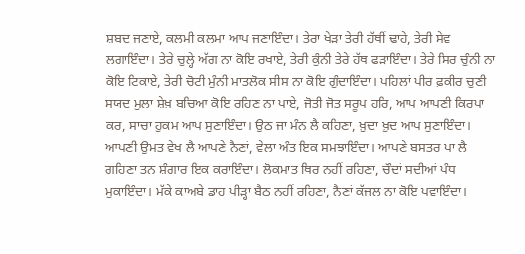ਸ਼ਬਦ ਜਣਾਏ, ਕਲਮੀ ਕਲਮਾ ਆਪ ਜਣਾਇੰਦਾ। ਤੇਰਾ ਖੇੜਾ ਤੇਰੀ ਹੱਥੀਂ ਢਾਹੇ, ਤੇਰੀ ਸੇਵ ਲਗਾਇੰਦਾ। ਤੇਰੇ ਚੁਲ੍ਹੇ ਅੱਗ ਨਾ ਕੋਇ ਰਖਾਏ, ਤੇਰੀ ਕੁੰਨੀ ਤੇਰੇ ਹੱਥ ਫੜਾਇੰਦਾ। ਤੇਰੇ ਸਿਰ ਚੁੰਨੀ ਨਾ ਕੋਇ ਟਿਕਾਏ, ਤੇਰੀ ਚੋਟੀ ਮੁੰਨੀ ਮਾਤਲੋਕ ਸੀਸ ਨਾ ਕੋਇ ਗੁੰਦਾਇੰਦਾ। ਪਹਿਲਾਂ ਪੀਰ ਫ਼ਕੀਰ ਚੁਣੀ ਸਯਦ ਮੁਲਾ ਸ਼ੇਖ਼ ਬਚਿਆ ਕੋਇ ਰਹਿਣ ਨਾ ਪਾਏ, ਜੋਤੀ ਜੋਤ ਸਰੂਪ ਹਰਿ, ਆਪ ਆਪਣੀ ਕਿਰਪਾ ਕਰ, ਸਾਚਾ ਹੁਕਮ ਆਪ ਸੁਣਾਇੰਦਾ। ਉਠ ਜਾ ਮੰਨ ਲੈ ਕਹਿਣਾ, ਖ਼ੁਦਾ ਖ਼ੁਦ ਆਪ ਸੁਣਾਇੰਦਾ। ਆਪਣੀ ਉਮਤ ਵੇਖ ਲੈ ਆਪਣੇ ਨੈਣਾਂ, ਵੇਲਾ ਅੰਤ ਇਕ ਸਮਝਾਇੰਦਾ। ਆਪਣੇ ਬਸਤਰ ਪਾ ਲੈ ਗਹਿਣਾ ਤਨ ਸ਼ੰਗਾਰ ਇਕ ਕਰਾਇੰਦਾ। ਲੋਕਮਾਤ ਥਿਰ ਨਹੀਂ ਰਹਿਣਾ, ਚੌਦਾਂ ਸਦੀਆਂ ਪੰਧ ਮੁਕਾਇੰਦਾ। ਮੱਕੇ ਕਾਅਬੇ ਡਾਹ ਪੀੜ੍ਹਾ ਬੈਠ ਨਹੀਂ ਰਹਿਣਾ, ਨੈਣਾਂ ਕੱਜਲ ਨਾ ਕੋਇ ਪਵਾਇੰਦਾ।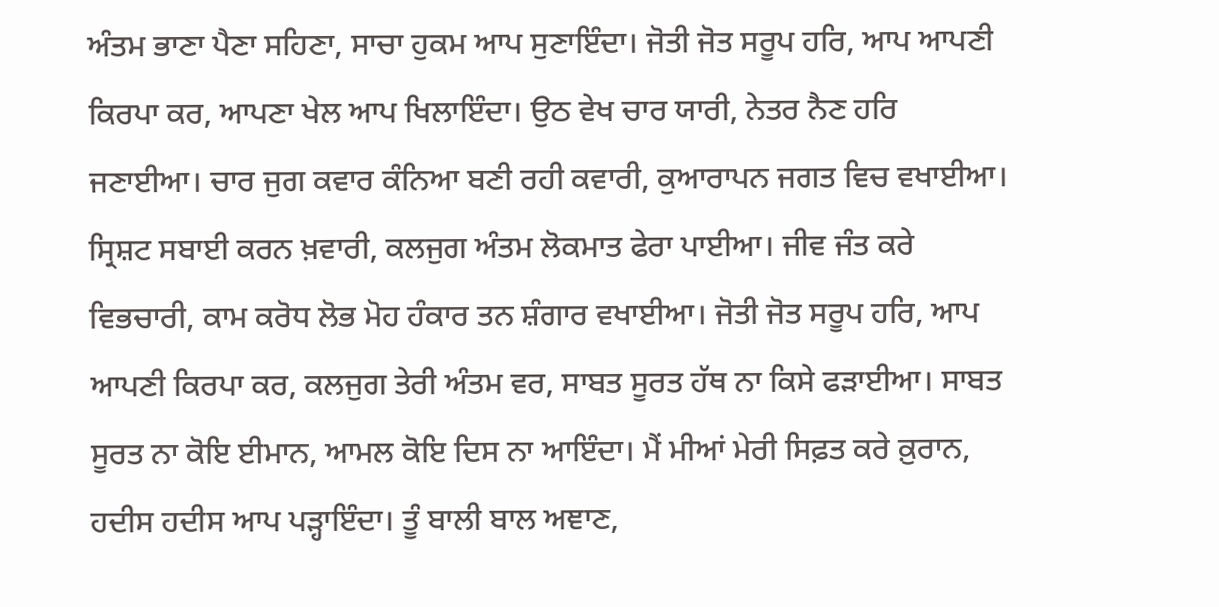ਅੰਤਮ ਭਾਣਾ ਪੈਣਾ ਸਹਿਣਾ, ਸਾਚਾ ਹੁਕਮ ਆਪ ਸੁਣਾਇੰਦਾ। ਜੋਤੀ ਜੋਤ ਸਰੂਪ ਹਰਿ, ਆਪ ਆਪਣੀ ਕਿਰਪਾ ਕਰ, ਆਪਣਾ ਖੇਲ ਆਪ ਖਿਲਾਇੰਦਾ। ਉਠ ਵੇਖ ਚਾਰ ਯਾਰੀ, ਨੇਤਰ ਨੈਣ ਹਰਿ ਜਣਾਈਆ। ਚਾਰ ਜੁਗ ਕਵਾਰ ਕੰਨਿਆ ਬਣੀ ਰਹੀ ਕਵਾਰੀ, ਕੁਆਰਾਪਨ ਜਗਤ ਵਿਚ ਵਖਾਈਆ। ਸ੍ਰਿਸ਼ਟ ਸਬਾਈ ਕਰਨ ਖ਼ਵਾਰੀ, ਕਲਜੁਗ ਅੰਤਮ ਲੋਕਮਾਤ ਫੇਰਾ ਪਾਈਆ। ਜੀਵ ਜੰਤ ਕਰੇ ਵਿਭਚਾਰੀ, ਕਾਮ ਕਰੋਧ ਲੋਭ ਮੋਹ ਹੰਕਾਰ ਤਨ ਸ਼ੰਗਾਰ ਵਖਾਈਆ। ਜੋਤੀ ਜੋਤ ਸਰੂਪ ਹਰਿ, ਆਪ ਆਪਣੀ ਕਿਰਪਾ ਕਰ, ਕਲਜੁਗ ਤੇਰੀ ਅੰਤਮ ਵਰ, ਸਾਬਤ ਸੂਰਤ ਹੱਥ ਨਾ ਕਿਸੇ ਫੜਾਈਆ। ਸਾਬਤ ਸੂਰਤ ਨਾ ਕੋਇ ਈਮਾਨ, ਆਮਲ ਕੋਇ ਦਿਸ ਨਾ ਆਇੰਦਾ। ਮੈਂ ਮੀਆਂ ਮੇਰੀ ਸਿਫ਼ਤ ਕਰੇ ਕ਼ੁਰਾਨ, ਹਦੀਸ ਹਦੀਸ ਆਪ ਪੜ੍ਹਾਇੰਦਾ। ਤੂੰ ਬਾਲੀ ਬਾਲ ਅਞਾਣ,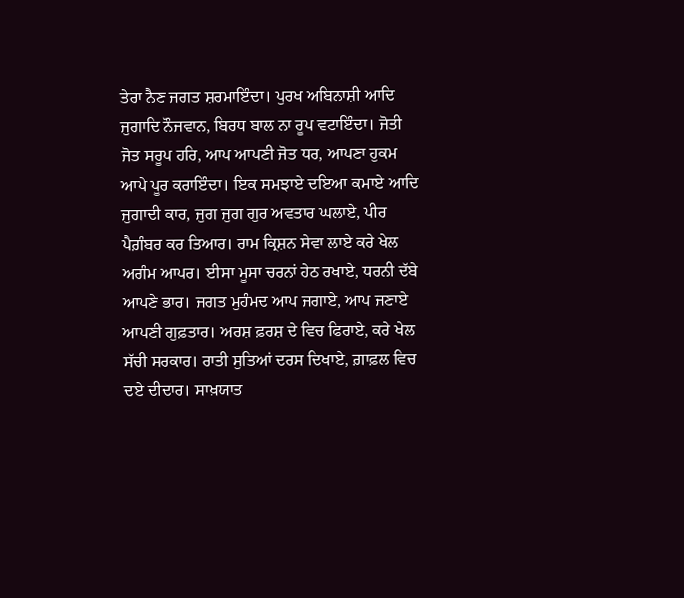ਤੇਰਾ ਨੈਣ ਜਗਤ ਸ਼ਰਮਾਇੰਦਾ। ਪੁਰਖ ਅਬਿਨਾਸ਼ੀ ਆਦਿ ਜੁਗਾਦਿ ਨੌਜਵਾਨ, ਬਿਰਧ ਬਾਲ ਨਾ ਰੂਪ ਵਟਾਇੰਦਾ। ਜੋਤੀ ਜੋਤ ਸਰੂਪ ਹਰਿ, ਆਪ ਆਪਣੀ ਜੋਤ ਧਰ, ਆਪਣਾ ਹੁਕਮ ਆਪੇ ਪੂਰ ਕਰਾਇੰਦਾ। ਇਕ ਸਮਝਾਏ ਦਇਆ ਕਮਾਏ ਆਦਿ ਜੁਗਾਦੀ ਕਾਰ, ਜੁਗ ਜੁਗ ਗੁਰ ਅਵਤਾਰ ਘਲਾਏ, ਪੀਰ ਪੈਗ਼ੰਬਰ ਕਰ ਤਿਆਰ। ਰਾਮ ਕ੍ਰਿਸ਼ਨ ਸੇਵਾ ਲਾਏ ਕਰੇ ਖੇਲ ਅਗੰਮ ਆਪਰ। ਈਸਾ ਮੂਸਾ ਚਰਨਾਂ ਹੇਠ ਰਖਾਏ, ਧਰਨੀ ਦੱਬੇ ਆਪਣੇ ਭਾਰ। ਜਗਤ ਮੁਹੰਮਦ ਆਪ ਜਗਾਏ, ਆਪ ਜਣਾਏ ਆਪਣੀ ਗੁਫ਼ਤਾਰ। ਅਰਸ਼ ਫ਼ਰਸ਼ ਦੇ ਵਿਚ ਫਿਰਾਏ, ਕਰੇ ਖੇਲ ਸੱਚੀ ਸਰਕਾਰ। ਰਾਤੀ ਸੁਤਿਆਂ ਦਰਸ ਦਿਖਾਏ, ਗ਼ਾਫ਼ਲ ਵਿਚ ਦਏ ਦੀਦਾਰ। ਸਾਖ਼ਯਾਤ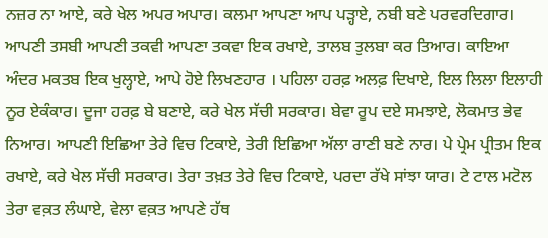ਨਜ਼ਰ ਨਾ ਆਏ, ਕਰੇ ਖੇਲ ਅਪਰ ਅਪਾਰ। ਕਲਮਾ ਆਪਣਾ ਆਪ ਪੜ੍ਹਾਏ, ਨਬੀ ਬਣੇ ਪਰਵਰਦਿਗਾਰ। ਆਪਣੀ ਤਸਬੀ ਆਪਣੀ ਤਕਵੀ ਆਪਣਾ ਤਕਵਾ ਇਕ ਰਖਾਏ, ਤਾਲਬ ਤੁਲਬਾ ਕਰ ਤਿਆਰ। ਕਾਇਆ ਅੰਦਰ ਮਕਤਬ ਇਕ ਖੁਲ੍ਹਾਏ, ਆਪੇ ਹੋਏ ਲਿਖਣਹਾਰ । ਪਹਿਲਾ ਹਰਫ਼ ਅਲਫ਼ ਦਿਖਾਏ, ਇਲ ਲਿਲਾ ਇਲਾਹੀ ਨੂਰ ਏਕੰਕਾਰ। ਦੂਜਾ ਹਰਫ਼ ਬੇ ਬਣਾਏ, ਕਰੇ ਖੇਲ ਸੱਚੀ ਸਰਕਾਰ। ਬੇਵਾ ਰੂਪ ਦਏ ਸਮਝਾਏ, ਲੋਕਮਾਤ ਭੇਵ ਨਿਆਰ। ਆਪਣੀ ਇਛਿਆ ਤੇਰੇ ਵਿਚ ਟਿਕਾਏ, ਤੇਰੀ ਇਛਿਆ ਅੱਲਾ ਰਾਣੀ ਬਣੇ ਨਾਰ। ਪੇ ਪ੍ਰੇਮ ਪ੍ਰੀਤਮ ਇਕ ਰਖਾਏ, ਕਰੇ ਖੇਲ ਸੱਚੀ ਸਰਕਾਰ। ਤੇਰਾ ਤਖ਼ਤ ਤੇਰੇ ਵਿਚ ਟਿਕਾਏ, ਪਰਦਾ ਰੱਖੇ ਸਾਂਝਾ ਯਾਰ। ਟੇ ਟਾਲ ਮਟੋਲ ਤੇਰਾ ਵਕ਼ਤ ਲੰਘਾਏ, ਵੇਲਾ ਵਕ਼ਤ ਆਪਣੇ ਹੱਥ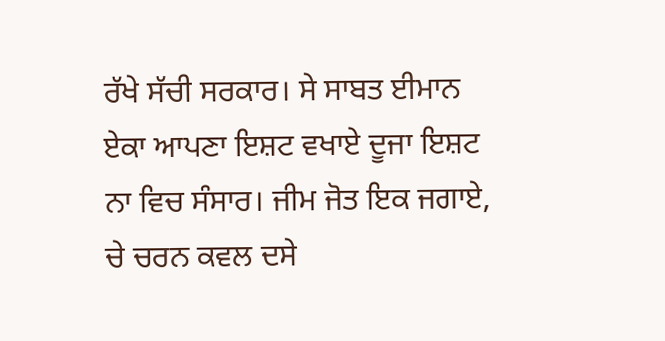ਰੱਖੇ ਸੱਚੀ ਸਰਕਾਰ। ਸੇ ਸਾਬਤ ਈਮਾਨ ਏਕਾ ਆਪਣਾ ਇਸ਼ਟ ਵਖਾਏ ਦੂਜਾ ਇਸ਼ਟ ਨਾ ਵਿਚ ਸੰਸਾਰ। ਜੀਮ ਜੋਤ ਇਕ ਜਗਾਏ, ਚੇ ਚਰਨ ਕਵਲ ਦਸੇ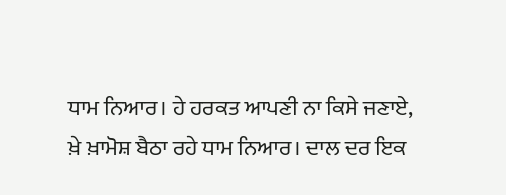ਧਾਮ ਨਿਆਰ। ਹੇ ਹਰਕਤ ਆਪਣੀ ਨਾ ਕਿਸੇ ਜਣਾਏ, ਖ਼ੇ ਖ਼ਾਮੋਸ਼ ਬੈਠਾ ਰਹੇ ਧਾਮ ਨਿਆਰ। ਦਾਲ ਦਰ ਇਕ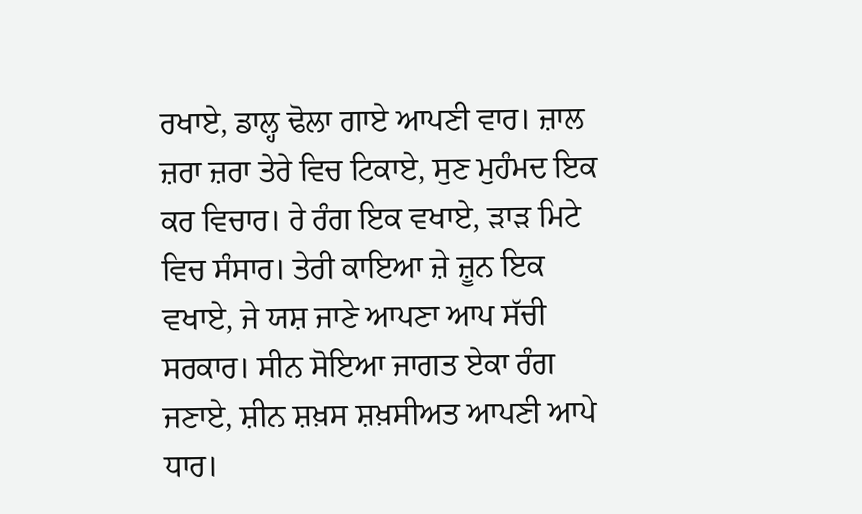ਰਖਾਏ, ਡਾਲ੍ਹ ਢੋਲਾ ਗਾਏ ਆਪਣੀ ਵਾਰ। ਜ਼ਾਲ ਜ਼ਰਾ ਜ਼ਰਾ ਤੇਰੇ ਵਿਚ ਟਿਕਾਏ, ਸੁਣ ਮੁਹੰਮਦ ਇਕ ਕਰ ਵਿਚਾਰ। ਰੇ ਰੰਗ ਇਕ ਵਖਾਏ, ੜਾੜ ਮਿਟੇ ਵਿਚ ਸੰਸਾਰ। ਤੇਰੀ ਕਾਇਆ ਜ਼ੇ ਜ਼ੂਨ ਇਕ ਵਖਾਏ, ਜੇ ਯਸ਼ ਜਾਣੇ ਆਪਣਾ ਆਪ ਸੱਚੀ ਸਰਕਾਰ। ਸੀਨ ਸੋਇਆ ਜਾਗਤ ਏਕਾ ਰੰਗ ਜਣਾਏ, ਸ਼ੀਨ ਸ਼ਖ਼ਸ ਸ਼ਖ਼ਸੀਅਤ ਆਪਣੀ ਆਪੇ ਧਾਰ।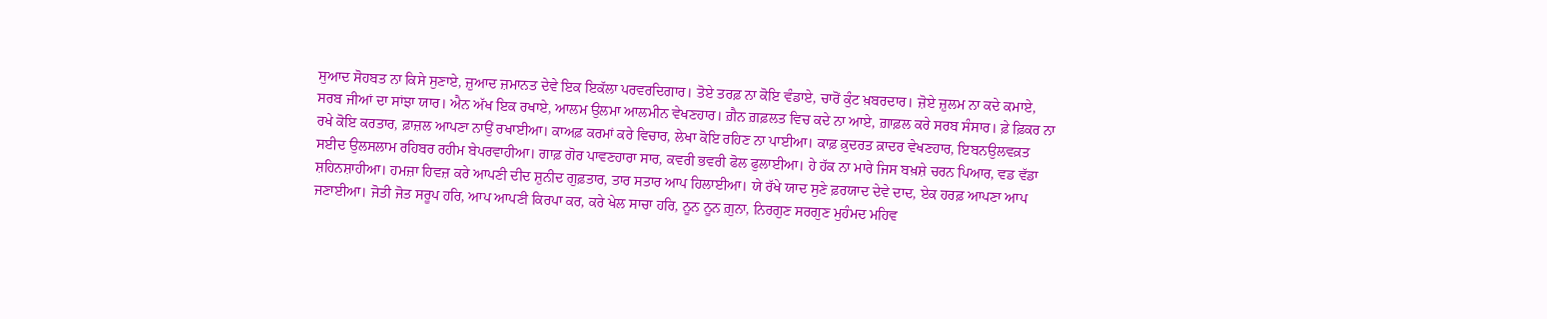ਸੁਆਦ ਸੋਹਬਤ ਨਾ ਕਿਸੇ ਸੁਣਾਏ, ਜ਼ੁਆਦ ਜ਼ਮਾਨਤ ਦੇਵੇ ਇਕ ਇਕੱਲਾ ਪਰਵਰਦਿਗਾਰ। ਤੋਏ ਤਰਫ਼ ਨਾ ਕੋਇ ਵੰਡਾਏ, ਚਾਰੋਂ ਕੁੰਟ ਖ਼ਬਰਦਾਰ। ਜ਼ੋਏ ਜ਼ੁਲਮ ਨਾ ਕਦੇ ਕਮਾਏ, ਸਰਬ ਜੀਆਂ ਦਾ ਸਾਂਝਾ ਯਾਰ। ਐਨ ਅੱਖ ਇਕ ਰਖਾਏ, ਆਲਮ ਉਲਮਾ ਆਲਮੀਨ ਵੇਖਣਹਾਰ। ਗ਼ੈਨ ਗ਼ਫ਼ਲਤ ਵਿਚ ਕਦੇ ਨਾ ਆਏ, ਗ਼ਾਫ਼ਲ ਕਰੇ ਸਰਬ ਸੰਸਾਰ। ਫ਼ੇ ਫ਼ਿਕਰ ਨਾ ਰਖੇ ਕੋਇ ਕਰਤਾਰ, ਫ਼ਾਜ਼ਲ ਆਪਣਾ ਨਾਉਂ ਰਖਾਈਆ। ਕਾਅਫ਼ ਕਰਮਾਂ ਕਰੇ ਵਿਚਾਰ, ਲੇਖਾ ਕੋਇ ਰਹਿਣ ਨਾ ਪਾਈਆ। ਕਾਫ਼ ਕ਼ੁਦਰਤ ਕ਼ਾਦਰ ਵੇਖਣਹਾਰ, ਇਬਨਉਲਵਕ਼ਤ ਸਈਦ ਉਲਸਲਾਮ ਰਹਿਬਰ ਰਹੀਮ ਬੇਪਰਵਾਹੀਆ। ਗਾਫ਼ ਗੋਰ ਪਾਵਣਹਾਰਾ ਸਾਰ, ਕਵਰੀ ਭਵਰੀ ਫੋਲ ਫੁਲਾਈਆ। ਹੇ ਹੱਕ ਨਾ ਮਾਰੇ ਜਿਸ ਬਖ਼ਸ਼ੇ ਚਰਨ ਪਿਆਰ, ਵਡ ਵੱਡਾ ਸ਼ਹਿਨਸ਼ਾਹੀਆ। ਹਮਜ਼ਾ ਹਿਵਜ਼ ਕਰੇ ਆਪਣੀ ਦੀਦ ਸ਼ੁਨੀਦ ਗੁਫ਼ਤਾਰ, ਤਾਰ ਸਤਾਰ ਆਪ ਹਿਲਾਈਆ। ਯੇ ਰੱਖੇ ਯਾਦ ਸੁਣੇ ਫ਼ਰਯਾਦ ਦੇਵੇ ਦਾਦ, ਏਕ ਹਰਫ਼ ਆਪਣਾ ਆਪ ਜਣਾਈਆ। ਜੋਤੀ ਜੋਤ ਸਰੂਪ ਹਰਿ, ਆਪ ਆਪਣੀ ਕਿਰਪਾ ਕਰ, ਕਰੇ ਖੇਲ ਸਾਚਾ ਹਰਿ, ਨੂਨ ਨੂਨ ਗ਼ੁਨਾ, ਨਿਰਗੁਣ ਸਰਗੁਣ ਮੁਹੰਮਦ ਮਹਿਵ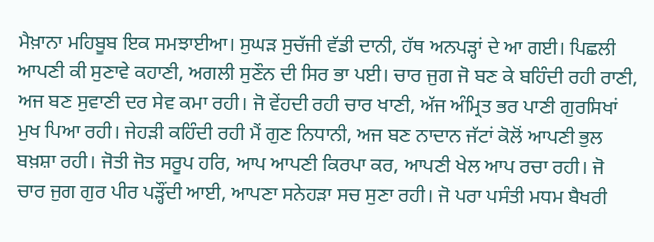ਮੈਖ਼ਾਨਾ ਮਹਿਬੂਬ ਇਕ ਸਮਝਾਈਆ। ਸੁਘੜ ਸੁਚੱਜੀ ਵੱਡੀ ਦਾਨੀ, ਹੱਥ ਅਨਪੜ੍ਹਾਂ ਦੇ ਆ ਗਈ। ਪਿਛਲੀ ਆਪਣੀ ਕੀ ਸੁਣਾਵੇ ਕਹਾਣੀ, ਅਗਲੀ ਸੁਣੌਨ ਦੀ ਸਿਰ ਭਾ ਪਈ। ਚਾਰ ਜੁਗ ਜੋ ਬਣ ਕੇ ਬਹਿੰਦੀ ਰਹੀ ਰਾਣੀ, ਅਜ ਬਣ ਸੁਵਾਣੀ ਦਰ ਸੇਵ ਕਮਾ ਰਹੀ। ਜੋ ਵੇਂਹਦੀ ਰਹੀ ਚਾਰ ਖਾਣੀ, ਅੱਜ ਅੰਮ੍ਰਿਤ ਭਰ ਪਾਣੀ ਗੁਰਸਿਖਾਂ ਮੁਖ ਪਿਆ ਰਹੀ। ਜੇਹੜੀ ਕਹਿੰਦੀ ਰਹੀ ਮੈਂ ਗੁਣ ਨਿਧਾਨੀ, ਅਜ ਬਣ ਨਾਦਾਨ ਜੱਟਾਂ ਕੋਲੋਂ ਆਪਣੀ ਭੁਲ ਬਖ਼ਸ਼ਾ ਰਹੀ। ਜੋਤੀ ਜੋਤ ਸਰੂਪ ਹਰਿ, ਆਪ ਆਪਣੀ ਕਿਰਪਾ ਕਰ, ਆਪਣੀ ਖੇਲ ਆਪ ਰਚਾ ਰਹੀ। ਜੋ ਚਾਰ ਜੁਗ ਗੁਰ ਪੀਰ ਪੜ੍ਹੌਂਦੀ ਆਈ, ਆਪਣਾ ਸਨੇਹੜਾ ਸਚ ਸੁਣਾ ਰਹੀ। ਜੋ ਪਰਾ ਪਸੰਤੀ ਮਧਮ ਬੈਖਰੀ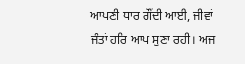ਆਪਣੀ ਧਾਰ ਗੌਂਦੀ ਆਈ, ਜੀਵਾਂ ਜੰਤਾਂ ਹਰਿ ਆਪ ਸੁਣਾ ਰਹੀ। ਅਜ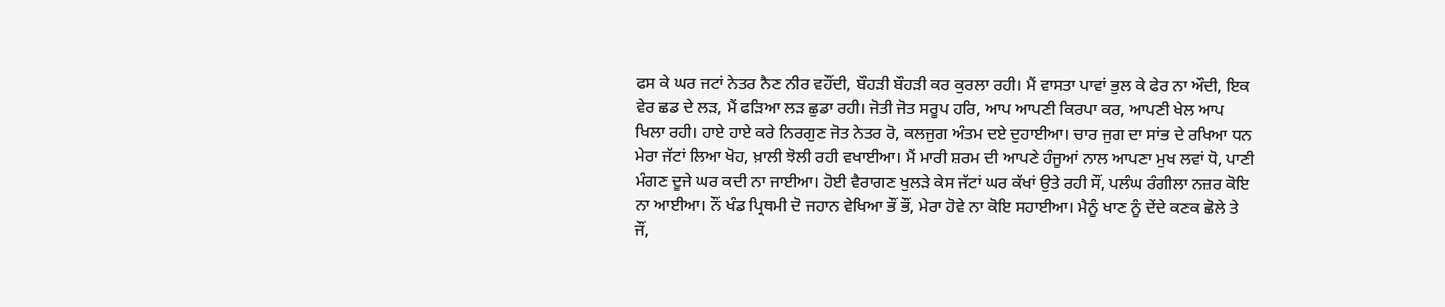ਫਸ ਕੇ ਘਰ ਜਟਾਂ ਨੇਤਰ ਨੈਣ ਨੀਰ ਵਹੌਂਦੀ, ਬੌਹੜੀ ਬੌਹੜੀ ਕਰ ਕੁਰਲਾ ਰਹੀ। ਮੈਂ ਵਾਸਤਾ ਪਾਵਾਂ ਭੁਲ ਕੇ ਫੇਰ ਨਾ ਔਦੀ, ਇਕ ਵੇਰ ਛਡ ਦੇ ਲੜ, ਮੈਂ ਫੜਿਆ ਲੜ ਛੁਡਾ ਰਹੀ। ਜੋਤੀ ਜੋਤ ਸਰੂਪ ਹਰਿ, ਆਪ ਆਪਣੀ ਕਿਰਪਾ ਕਰ, ਆਪਣੀ ਖੇਲ ਆਪ ਖਿਲਾ ਰਹੀ। ਹਾਏ ਹਾਏ ਕਰੇ ਨਿਰਗੁਣ ਜੋਤ ਨੇਤਰ ਰੋ, ਕਲਜੁਗ ਅੰਤਮ ਦਏ ਦੁਹਾਈਆ। ਚਾਰ ਜੁਗ ਦਾ ਸਾਂਭ ਦੇ ਰਖਿਆ ਧਨ ਮੇਰਾ ਜੱਟਾਂ ਲਿਆ ਖੋਹ, ਖ਼ਾਲੀ ਝੋਲੀ ਰਹੀ ਵਖਾਈਆ। ਮੈਂ ਮਾਰੀ ਸ਼ਰਮ ਦੀ ਆਪਣੇ ਹੰਜੂਆਂ ਨਾਲ ਆਪਣਾ ਮੁਖ ਲਵਾਂ ਧੋ, ਪਾਣੀ ਮੰਗਣ ਦੂਜੇ ਘਰ ਕਦੀ ਨਾ ਜਾਈਆ। ਹੋਈ ਵੈਰਾਗਣ ਖੁਲੜੇ ਕੇਸ ਜੱਟਾਂ ਘਰ ਕੱਖਾਂ ਉਤੇ ਰਹੀ ਸੌਂ, ਪਲੰਘ ਰੰਗੀਲਾ ਨਜ਼ਰ ਕੋਇ ਨਾ ਆਈਆ। ਨੌਂ ਖੰਡ ਪ੍ਰਿਥਮੀ ਦੋ ਜਹਾਨ ਵੇਖਿਆ ਭੌਂ ਭੌਂ, ਮੇਰਾ ਹੋਵੇ ਨਾ ਕੋਇ ਸਹਾਈਆ। ਮੈਨੂੰ ਖਾਣ ਨੂੰ ਦੇਂਦੇ ਕਣਕ ਛੋਲੇ ਤੇ ਜੌਂ,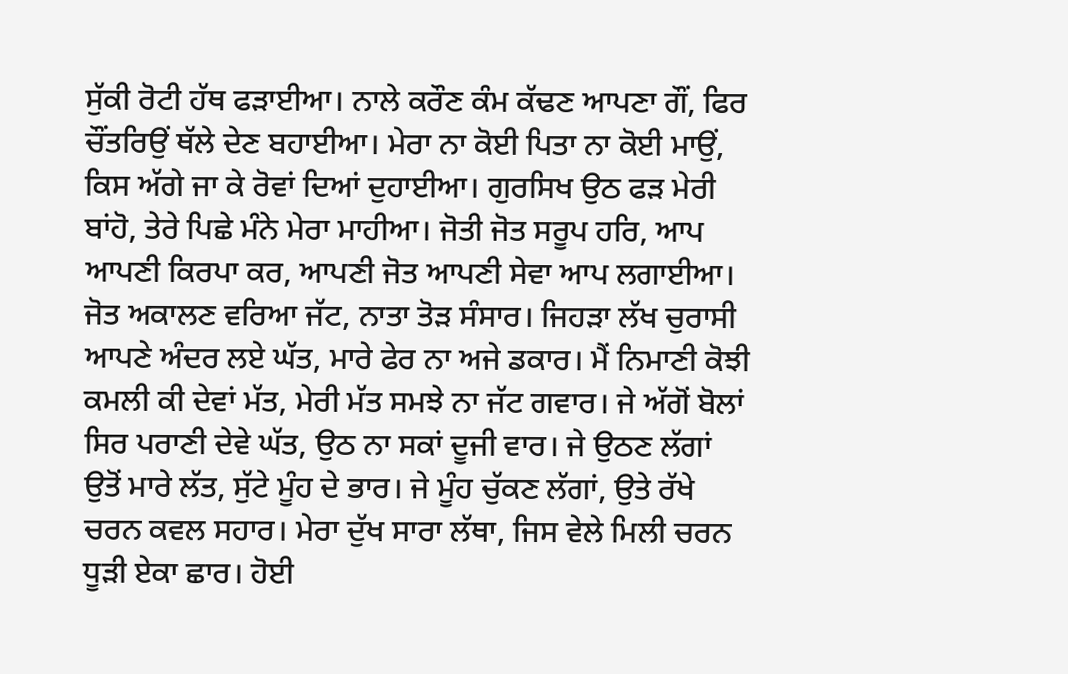ਸੁੱਕੀ ਰੋਟੀ ਹੱਥ ਫੜਾਈਆ। ਨਾਲੇ ਕਰੌਣ ਕੰਮ ਕੱਢਣ ਆਪਣਾ ਗੌਂ, ਫਿਰ ਚੌਂਤਰਿਉਂ ਥੱਲੇ ਦੇਣ ਬਹਾਈਆ। ਮੇਰਾ ਨਾ ਕੋਈ ਪਿਤਾ ਨਾ ਕੋਈ ਮਾਉਂ, ਕਿਸ ਅੱਗੇ ਜਾ ਕੇ ਰੋਵਾਂ ਦਿਆਂ ਦੁਹਾਈਆ। ਗੁਰਸਿਖ ਉਠ ਫੜ ਮੇਰੀ ਬਾਂਹੋ, ਤੇਰੇ ਪਿਛੇ ਮੰਨੇ ਮੇਰਾ ਮਾਹੀਆ। ਜੋਤੀ ਜੋਤ ਸਰੂਪ ਹਰਿ, ਆਪ ਆਪਣੀ ਕਿਰਪਾ ਕਰ, ਆਪਣੀ ਜੋਤ ਆਪਣੀ ਸੇਵਾ ਆਪ ਲਗਾਈਆ। ਜੋਤ ਅਕਾਲਣ ਵਰਿਆ ਜੱਟ, ਨਾਤਾ ਤੋੜ ਸੰਸਾਰ। ਜਿਹੜਾ ਲੱਖ ਚੁਰਾਸੀ ਆਪਣੇ ਅੰਦਰ ਲਏ ਘੱਤ, ਮਾਰੇ ਫੇਰ ਨਾ ਅਜੇ ਡਕਾਰ। ਮੈਂ ਨਿਮਾਣੀ ਕੋਝੀ ਕਮਲੀ ਕੀ ਦੇਵਾਂ ਮੱਤ, ਮੇਰੀ ਮੱਤ ਸਮਝੇ ਨਾ ਜੱਟ ਗਵਾਰ। ਜੇ ਅੱਗੋਂ ਬੋਲਾਂ ਸਿਰ ਪਰਾਣੀ ਦੇਵੇ ਘੱਤ, ਉਠ ਨਾ ਸਕਾਂ ਦੂਜੀ ਵਾਰ। ਜੇ ਉਠਣ ਲੱਗਾਂ ਉਤੋਂ ਮਾਰੇ ਲੱਤ, ਸੁੱਟੇ ਮੂੰਹ ਦੇ ਭਾਰ। ਜੇ ਮੂੰਹ ਚੁੱਕਣ ਲੱਗਾਂ, ਉਤੇ ਰੱਖੇ ਚਰਨ ਕਵਲ ਸਹਾਰ। ਮੇਰਾ ਦੁੱਖ ਸਾਰਾ ਲੱਥਾ, ਜਿਸ ਵੇਲੇ ਮਿਲੀ ਚਰਨ ਧੂੜੀ ਏਕਾ ਛਾਰ। ਹੋਈ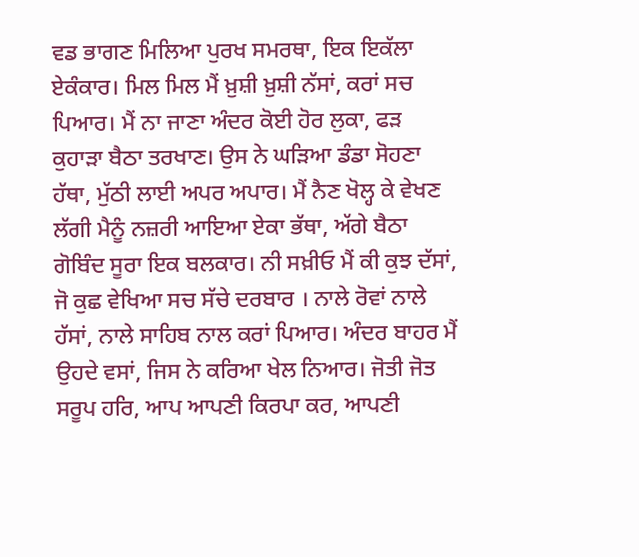ਵਡ ਭਾਗਣ ਮਿਲਿਆ ਪੁਰਖ ਸਮਰਥਾ, ਇਕ ਇਕੱਲਾ ਏਕੰਕਾਰ। ਮਿਲ ਮਿਲ ਮੈਂ ਖ਼ੁਸ਼ੀ ਖ਼ੁਸ਼ੀ ਨੱਸਾਂ, ਕਰਾਂ ਸਚ ਪਿਆਰ। ਮੈਂ ਨਾ ਜਾਣਾ ਅੰਦਰ ਕੋਈ ਹੋਰ ਲੁਕਾ, ਫੜ ਕੁਹਾੜਾ ਬੈਠਾ ਤਰਖਾਣ। ਉਸ ਨੇ ਘੜਿਆ ਡੰਡਾ ਸੋਹਣਾ ਹੱਥਾ, ਮੁੱਠੀ ਲਾਈ ਅਪਰ ਅਪਾਰ। ਮੈਂ ਨੈਣ ਖੋਲ੍ਹ ਕੇ ਵੇਖਣ ਲੱਗੀ ਮੈਨੂੰ ਨਜ਼ਰੀ ਆਇਆ ਏਕਾ ਭੱਥਾ, ਅੱਗੇ ਬੈਠਾ ਗੋਬਿੰਦ ਸੂਰਾ ਇਕ ਬਲਕਾਰ। ਨੀ ਸਖ਼ੀਓ ਮੈਂ ਕੀ ਕੁਝ ਦੱਸਾਂ, ਜੋ ਕੁਛ ਵੇਖਿਆ ਸਚ ਸੱਚੇ ਦਰਬਾਰ । ਨਾਲੇ ਰੋਵਾਂ ਨਾਲੇ ਹੱਸਾਂ, ਨਾਲੇ ਸਾਹਿਬ ਨਾਲ ਕਰਾਂ ਪਿਆਰ। ਅੰਦਰ ਬਾਹਰ ਮੈਂ ਉਹਦੇ ਵਸਾਂ, ਜਿਸ ਨੇ ਕਰਿਆ ਖੇਲ ਨਿਆਰ। ਜੋਤੀ ਜੋਤ ਸਰੂਪ ਹਰਿ, ਆਪ ਆਪਣੀ ਕਿਰਪਾ ਕਰ, ਆਪਣੀ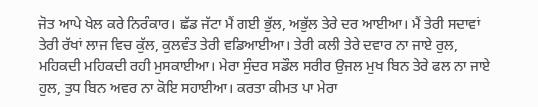ਜੋਤ ਆਪੇ ਖੇਲ ਕਰੇ ਨਿਰੰਕਾਰ। ਛੱਡ ਜੱਟਾ ਮੈਂ ਗਈ ਭੁੱਲ, ਅਭੁੱਲ ਤੇਰੇ ਦਰ ਆਈਆ। ਮੈਂ ਤੇਰੀ ਸਦਾਵਾਂ ਤੇਰੀ ਰੱਖਾਂ ਲਾਜ ਵਿਚ ਕੁੱਲ, ਕੁਲਵੰਤ ਤੇਰੀ ਵਡਿਆਈਆ। ਤੇਰੀ ਕਲੀ ਤੇਰੇ ਦਵਾਰ ਨਾ ਜਾਏ ਰੁਲ, ਮਹਿਕਦੀ ਮਹਿਕਦੀ ਰਹੀ ਮੁਸਕਾਈਆ। ਮੇਰਾ ਸੁੰਦਰ ਸਡੌਲ ਸਰੀਰ ਉਜਲ ਮੁਖ ਬਿਨ ਤੇਰੇ ਫਲ ਨਾ ਜਾਏ ਹੁਲ, ਤੁਧ ਬਿਨ ਅਵਰ ਨਾ ਕੋਇ ਸਹਾਈਆ। ਕਰਤਾ ਕੀਮਤ ਪਾ ਮੇਰਾ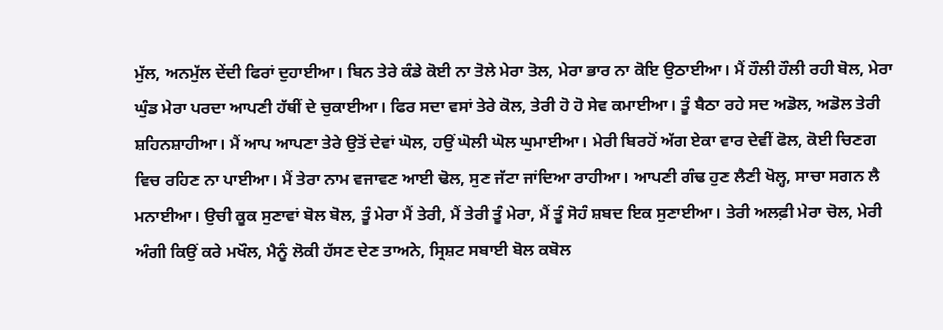ਮੁੱਲ, ਅਨਮੁੱਲ ਦੇਂਦੀ ਫਿਰਾਂ ਦੁਹਾਈਆ। ਬਿਨ ਤੇਰੇ ਕੰਡੇ ਕੋਈ ਨਾ ਤੋਲੇ ਮੇਰਾ ਤੋਲ, ਮੇਰਾ ਭਾਰ ਨਾ ਕੋਇ ਉਠਾਈਆ। ਮੈਂ ਹੌਲੀ ਹੌਲੀ ਰਹੀ ਬੋਲ, ਮੇਰਾ ਘੁੰਡ ਮੇਰਾ ਪਰਦਾ ਆਪਣੀ ਹੱਥੀਂ ਦੇ ਚੁਕਾਈਆ। ਫਿਰ ਸਦਾ ਵਸਾਂ ਤੇਰੇ ਕੋਲ, ਤੇਰੀ ਹੋ ਹੋ ਸੇਵ ਕਮਾਈਆ। ਤੂੰ ਬੈਠਾ ਰਹੇ ਸਦ ਅਡੋਲ, ਅਡੋਲ ਤੇਰੀ ਸ਼ਹਿਨਸ਼ਾਹੀਆ। ਮੈਂ ਆਪ ਆਪਣਾ ਤੇਰੇ ਉਤੋਂ ਦੇਵਾਂ ਘੋਲ, ਹਉਂ ਘੋਲੀ ਘੋਲ ਘੁਮਾਈਆ। ਮੇਰੀ ਬਿਰਹੋਂ ਅੱਗ ਏਕਾ ਵਾਰ ਦੇਵੀਂ ਫੋਲ, ਕੋਈ ਚਿਣਗ ਵਿਚ ਰਹਿਣ ਨਾ ਪਾਈਆ। ਮੈਂ ਤੇਰਾ ਨਾਮ ਵਜਾਵਣ ਆਈ ਢੋਲ, ਸੁਣ ਜੱਟਾ ਜਾਂਦਿਆ ਰਾਹੀਆ। ਆਪਣੀ ਗੰਢ ਹੁਣ ਲੈਣੀ ਖੋਲ੍ਹ, ਸਾਚਾ ਸਗਨ ਲੈ ਮਨਾਈਆ। ਉਚੀ ਕੂਕ ਸੁਣਾਵਾਂ ਬੋਲ ਬੋਲ, ਤੂੰ ਮੇਰਾ ਮੈਂ ਤੇਰੀ, ਮੈਂ ਤੇਰੀ ਤੂੰ ਮੇਰਾ, ਮੈਂ ਤੂੰ ਸੋਹੰ ਸ਼ਬਦ ਇਕ ਸੁਣਾਈਆ। ਤੇਰੀ ਅਲਫ਼ੀ ਮੇਰਾ ਚੋਲ, ਮੇਰੀ ਅੰਗੀ ਕਿਉਂ ਕਰੇ ਮਖੌਲ, ਮੈਨੂੰ ਲੋਕੀ ਹੱਸਣ ਦੇਣ ਤਾਅਨੇ, ਸ੍ਰਿਸ਼ਟ ਸਬਾਈ ਬੋਲ ਕਬੋਲ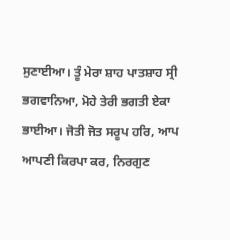ਸੁਣਾਈਆ। ਤੂੰ ਮੇਰਾ ਸ਼ਾਹ ਪਾਤਸ਼ਾਹ ਸ੍ਰੀ ਭਗਵਾਨਿਆ, ਮੋਹੇ ਤੇਰੀ ਭਗਤੀ ਏਕਾ ਭਾਈਆ। ਜੋਤੀ ਜੋਤ ਸਰੂਪ ਹਰਿ, ਆਪ ਆਪਣੀ ਕਿਰਪਾ ਕਰ, ਨਿਰਗੁਣ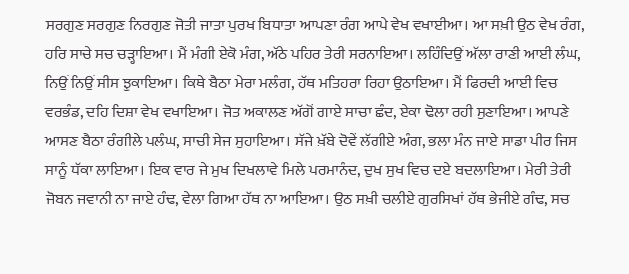ਸਰਗੁਣ ਸਰਗੁਣ ਨਿਰਗੁਣ ਜੋਤੀ ਜਾਤਾ ਪੁਰਖ ਬਿਧਾਤਾ ਆਪਣਾ ਰੰਗ ਆਪੇ ਵੇਖ ਵਖਾਈਆ। ਆ ਸਖ਼ੀ ਉਠ ਵੇਖ ਰੰਗ, ਹਰਿ ਸਾਚੇ ਸਚ ਚੜ੍ਹਾਇਆ। ਮੈਂ ਮੰਗੀ ਏਕੋ ਮੰਗ, ਅੱਠੇ ਪਹਿਰ ਤੇਰੀ ਸਰਨਾਇਆ। ਲਹਿੰਦਿਉਂ ਅੱਲਾ ਰਾਣੀ ਆਈ ਲੰਘ, ਨਿਉਂ ਨਿਉਂ ਸੀਸ ਝੁਕਾਇਆ। ਕਿਥੇ ਬੈਠਾ ਮੇਰਾ ਮਲੰਗ, ਹੱਥ ਮਤਿਹਰਾ ਰਿਹਾ ਉਠਾਇਆ। ਮੈਂ ਫਿਰਦੀ ਆਈ ਵਿਚ ਵਰਭੰਡ, ਦਹਿ ਦਿਸ਼ਾ ਵੇਖ ਵਖਾਇਆ। ਜੋਤ ਅਕਾਲਣ ਅੱਗੋਂ ਗਾਏ ਸਾਚਾ ਛੰਦ, ਏਕਾ ਢੋਲਾ ਰਹੀ ਸੁਣਾਇਆ। ਆਪਣੇ ਆਸਣ ਬੈਠਾ ਰੰਗੀਲੇ ਪਲੰਘ, ਸਾਚੀ ਸੇਜ ਸੁਹਾਇਆ। ਸੱਜੇ ਖ਼ੱਬੇ ਦੋਵੇਂ ਲੱਗੀਏ ਅੰਗ, ਭਲਾ ਮੰਨ ਜਾਏ ਸਾਡਾ ਪੀਰ ਜਿਸ ਸਾਨੂੰ ਧੱਕਾ ਲਾਇਆ। ਇਕ ਵਾਰ ਜੇ ਮੁਖ ਦਿਖਲਾਵੇ ਮਿਲੇ ਪਰਮਾਨੰਦ, ਦੁਖ ਸੁਖ ਵਿਚ ਦਏ ਬਦਲਾਇਆ। ਮੇਰੀ ਤੇਰੀ ਜੋਬਨ ਜਵਾਨੀ ਨਾ ਜਾਏ ਹੰਢ, ਵੇਲਾ ਗਿਆ ਹੱਥ ਨਾ ਆਇਆ। ਉਠ ਸਖ਼ੀ ਚਲੀਏ ਗੁਰਸਿਖਾਂ ਹੱਥ ਭੇਜੀਏ ਗੰਢ, ਸਚ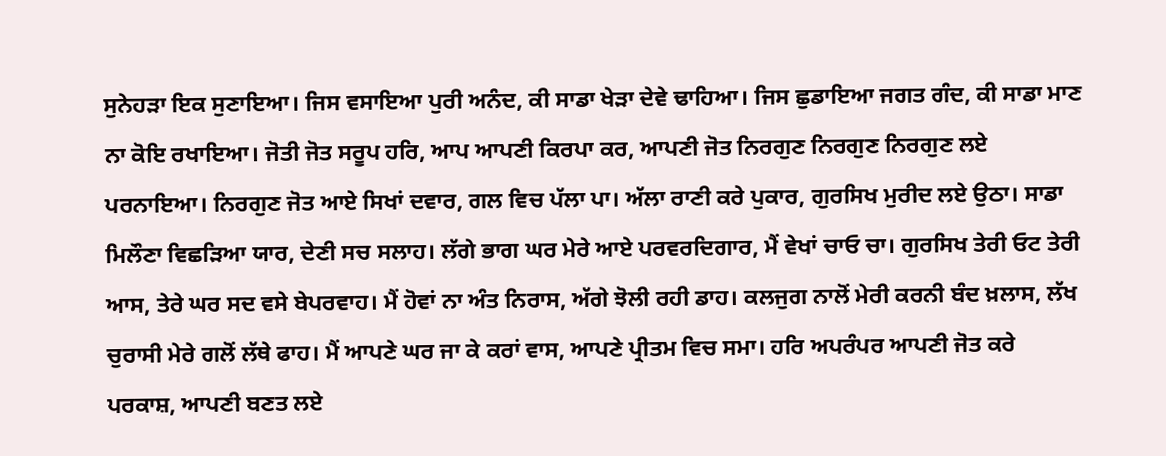ਸੁਨੇਹੜਾ ਇਕ ਸੁਣਾਇਆ। ਜਿਸ ਵਸਾਇਆ ਪੁਰੀ ਅਨੰਦ, ਕੀ ਸਾਡਾ ਖੇੜਾ ਦੇਵੇ ਢਾਹਿਆ। ਜਿਸ ਛੁਡਾਇਆ ਜਗਤ ਗੰਦ, ਕੀ ਸਾਡਾ ਮਾਣ ਨਾ ਕੋਇ ਰਖਾਇਆ। ਜੋਤੀ ਜੋਤ ਸਰੂਪ ਹਰਿ, ਆਪ ਆਪਣੀ ਕਿਰਪਾ ਕਰ, ਆਪਣੀ ਜੋਤ ਨਿਰਗੁਣ ਨਿਰਗੁਣ ਨਿਰਗੁਣ ਲਏ ਪਰਨਾਇਆ। ਨਿਰਗੁਣ ਜੋਤ ਆਏ ਸਿਖਾਂ ਦਵਾਰ, ਗਲ ਵਿਚ ਪੱਲਾ ਪਾ। ਅੱਲਾ ਰਾਣੀ ਕਰੇ ਪੁਕਾਰ, ਗੁਰਸਿਖ ਮੁਰੀਦ ਲਏ ਉਠਾ। ਸਾਡਾ ਮਿਲੌਣਾ ਵਿਛੜਿਆ ਯਾਰ, ਦੇਣੀ ਸਚ ਸਲਾਹ। ਲੱਗੇ ਭਾਗ ਘਰ ਮੇਰੇ ਆਏ ਪਰਵਰਦਿਗਾਰ, ਮੈਂ ਵੇਖਾਂ ਚਾਓ ਚਾ। ਗੁਰਸਿਖ ਤੇਰੀ ਓਟ ਤੇਰੀ ਆਸ, ਤੇਰੇ ਘਰ ਸਦ ਵਸੇ ਬੇਪਰਵਾਹ। ਮੈਂ ਹੋਵਾਂ ਨਾ ਅੰਤ ਨਿਰਾਸ, ਅੱਗੇ ਝੋਲੀ ਰਹੀ ਡਾਹ। ਕਲਜੁਗ ਨਾਲੋਂ ਮੇਰੀ ਕਰਨੀ ਬੰਦ ਖ਼ਲਾਸ, ਲੱਖ ਚੁਰਾਸੀ ਮੇਰੇ ਗਲੋਂ ਲੱਥੇ ਫਾਹ। ਮੈਂ ਆਪਣੇ ਘਰ ਜਾ ਕੇ ਕਰਾਂ ਵਾਸ, ਆਪਣੇ ਪ੍ਰੀਤਮ ਵਿਚ ਸਮਾ। ਹਰਿ ਅਪਰੰਪਰ ਆਪਣੀ ਜੋਤ ਕਰੇ ਪਰਕਾਸ਼, ਆਪਣੀ ਬਣਤ ਲਏ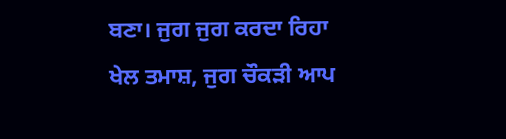ਬਣਾ। ਜੁਗ ਜੁਗ ਕਰਦਾ ਰਿਹਾ ਖੇਲ ਤਮਾਸ਼, ਜੁਗ ਚੌਕੜੀ ਆਪ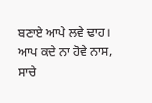ਬਣਾਏ ਆਪੇ ਲਵੇ ਢਾਹ। ਆਪ ਕਦੇ ਨਾ ਹੋਵੇ ਨਾਸ, ਸਾਚੇ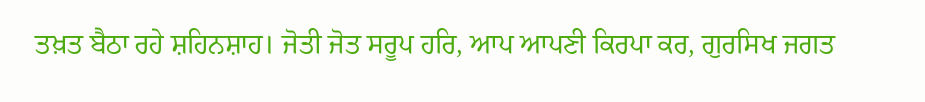ਤਖ਼ਤ ਬੈਠਾ ਰਹੇ ਸ਼ਹਿਨਸ਼ਾਹ। ਜੋਤੀ ਜੋਤ ਸਰੂਪ ਹਰਿ, ਆਪ ਆਪਣੀ ਕਿਰਪਾ ਕਰ, ਗੁਰਸਿਖ ਜਗਤ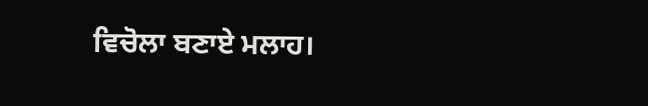ਵਿਚੋਲਾ ਬਣਾਏ ਮਲਾਹ।